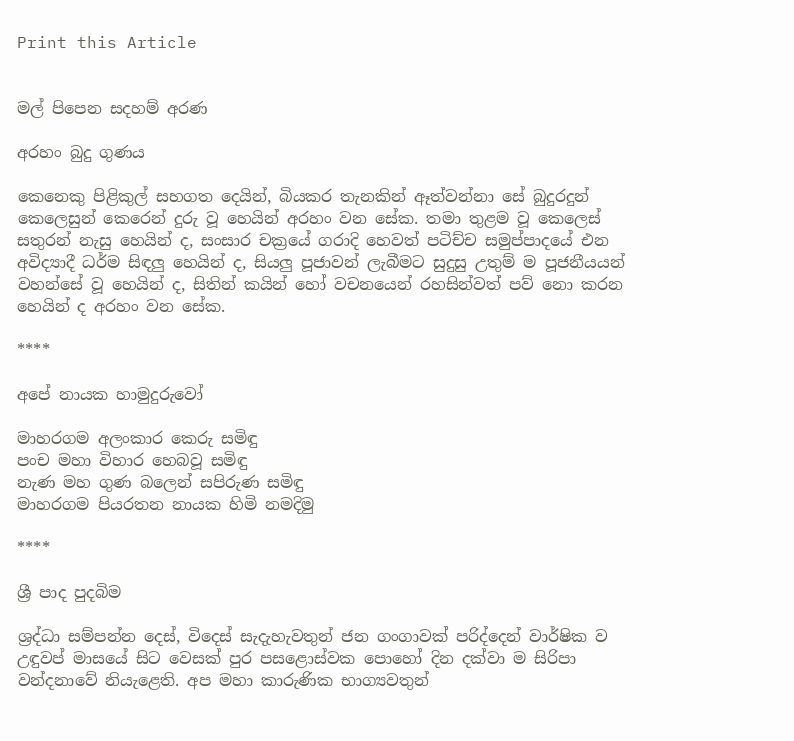Print this Article


මල් පිපෙන සදහම් අරණ

අරහං බුදු ගුණය

කෙනෙකු පිළිකුල් සහගත දෙයින්, බියකර තැනකින් ඈත්වන්නා සේ බුදුරදුන් කෙලෙසුන් කෙරෙන් දුරු වූ හෙයින් අරහං වන සේක. තමා තුළම වූ කෙලෙස් සතුරන් නැසු හෙයින් ද, සංසාර චක්‍රයේ ගරාදි හෙවත් පටිච්ච සමුප්පාදයේ එන අවිද්‍යාදී ධර්ම සිඳලු හෙයින් ද, සියලු පූජාවන් ලැබීමට සුදුසු උතුම් ම පූජනීයයන් වහන්සේ වූ හෙයින් ද, සිතින් කයින් හෝ වචනයෙන් රහසින්වත් පව් නො කරන හෙයින් ද අරහං වන සේක.

****

අපේ නායක හාමුදුරුවෝ

මාහරගම අලංකාර කෙරු සමිඳු
පංච මහා විහාර හෙබවූ සමිඳු
නැණ මහ ගුණ බලෙන් සපිරුණ සමිඳු
මාහරගම පියරතන නායක හිමි නමදිමු

****

ශ්‍රී පාද පුදබිම

ශ්‍රද්ධා සම්පන්න දෙස්, විදෙස් සැදැහැවතුන් ජන ගංගාවක් පරිද්දෙන් වාර්ෂික ව උඳුවප් මාසයේ සිට වෙසක් පුර පසළොස්වක පොහෝ දින දක්වා ම සිරිපා වන්දනාවේ නියැළෙති. අප මහා කාරුණික භාග්‍යවතුන්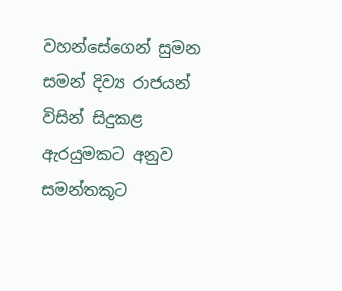වහන්සේගෙන් සුමන සමන් දිව්‍ය රාජයන් විසින් සිදුකළ ඇරයුමකට අනුව සමන්තකූට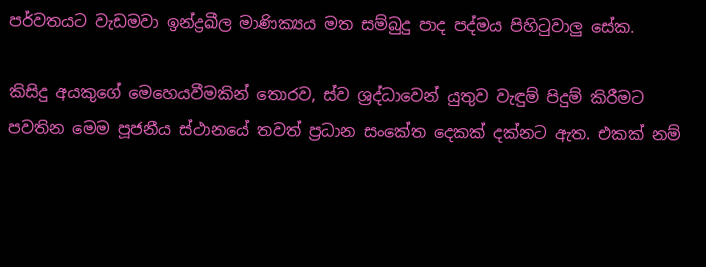පර්වතයට වැඩමවා ඉන්ද්‍රඛීල මාණික්‍යය මත සම්බුදු පාද පද්මය පිහිටුවාලු සේක.

කිසිදු අයකුගේ මෙහෙයවීමකින් තොරව, ස්ව ශ්‍රද්ධාවෙන් යුතුව වැඳුම් පිදුම් කිරීමට පවතින මෙම පූජනීය ස්ථානයේ තවත් ප්‍රධාන සංකේත‍ දෙකක් දක්‍නට ඇත. එකක් නම්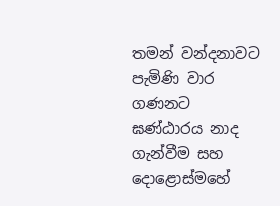තමන් වන්දනාවට පැමිණි වාර ගණනට ඝණ්ඨ‍ාරය නාද ගැන්වීම සහ දොළොස්මහේ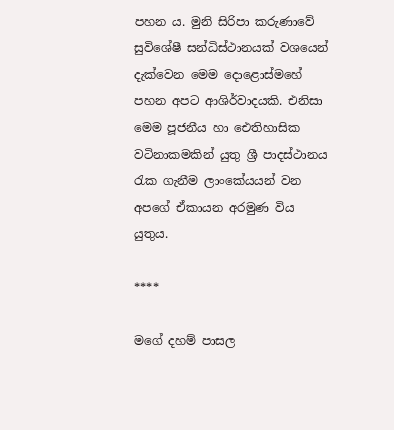පහන ය. මුනි සිරිපා කරුණාවේ සුවිශේෂී සන්ධිස්ථානයක් වශයෙන් දැක්වෙන මෙම දොළොස්මහේ පහන අපට ආශිර්වාදයකි. එනිසා මෙම පූජනීය හා ඓතිහාසික වටිනාකමකින් යුතු ශ්‍රී පාදස්ථානය රැක ගැනීම ලාංකේයයන් වන අපගේ ඒකායන අරමුණ විය යුතුය.

****

මගේ දහම් පාසල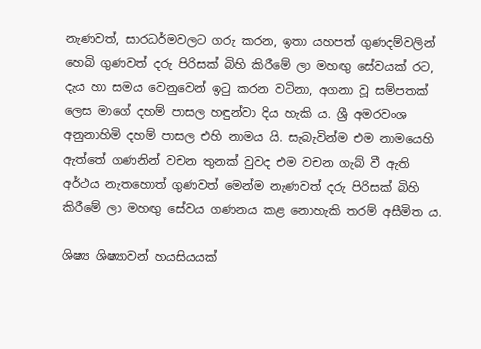නැණවත්, සාරධර්මවලට ගරු කරන, ඉතා යහපත් ගුණදම්වලින් හෙබි ගුණවත් දරු පිරිසක් බිහි කිරීමේ ලා මහඟු සේවයක් රට, දැය හා සමය වෙනුවෙන් ඉටු කරන වටිනා, අගනා වූ සම්පතක් ලෙස මාගේ දහම් පාසල හඳුන්වා දිය හැකි ය. ශ්‍රී අමරවංශ අනුනාහිමි දහම් පාසල එහි නාමය යි. සැබැවින්ම එම නාමයෙහි ඇත්තේ ගණනින් වචන තුනක් වුවද එම වචන ගැබ් වී ඇති අර්ථය නැතහොත් ගුණවත් මෙන්ම නැණවත් දරු පිරිසක් බිහි කිරීමේ ලා මහඟු සේවය ගණනය කළ නොහැකි තරම් අසීමිත ය.

ශිෂ්‍ය ශිෂ්‍යාවන් හයසියයක්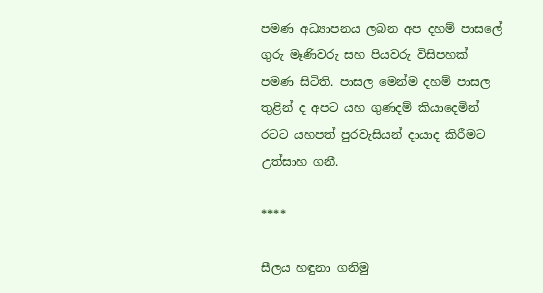පමණ අධ්‍යාපනය ලබන අප දහම් පාසලේ ගුරු මෑණිවරු සහ පියවරු විසිපහක් පමණ සිටිති. පාසල මෙන්ම දහම් පාසල තුළින් ද අපට යහ ගුණදම් කියාදෙමින් රටට යහපත් පුරවැසි‍යන් දායාද කිරීමට උත්සාහ ගනී.

****

සීලය හඳුනා ගනිමු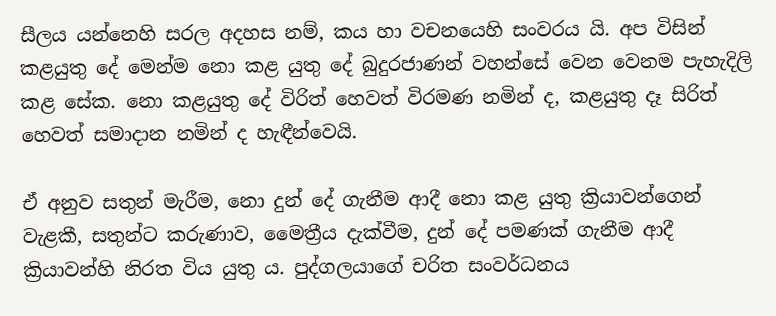සීලය යන්නෙහි සරල අදහස නම්, කය හා වචනයෙහි සංවරය යි. අප විසින් කළයුතු දේ මෙන්ම නො කළ යුතු දේ බුදුරජාණන් වහන්සේ වෙන වෙනම පැහැදිලි කළ සේක. නො කළයුතු දේ විරිත් හෙවත් විරමණ නමින් ද, කළයුතු දෑ සිරිත් හෙවත් සමාදාන නමින් ද හැඳීන්වෙයි.

ඒ අනුව සතුන් මැරීම, නො දුන් දේ ගැනීම ආදී නො කළ යුතු ක්‍රියාවන්ගෙන් වැළකී, සතුන්ට කරුණාව, මෛත්‍රීය දැක්වීම, දුන් දේ පමණක් ගැනීම ආදී ක්‍රියාවන්හි නිරත විය යුතු ය. පුද්ගලයාගේ චරිත සංවර්ධනය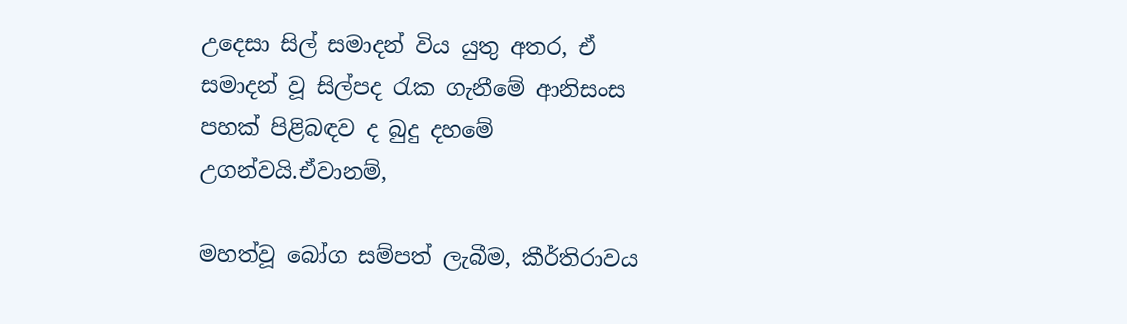උදෙසා සිල් සමාදන් විය යුතු අතර, ඒ සමාදන් වූ සිල්පද රැක ගැනීමේ ආනිසංස පහක් පිළිබඳව ද බුදු දහමේ උගන්වයි.ඒවානම්,

මහත්වූ බෝග සම්පත් ලැබීම, කීර්තිරාවය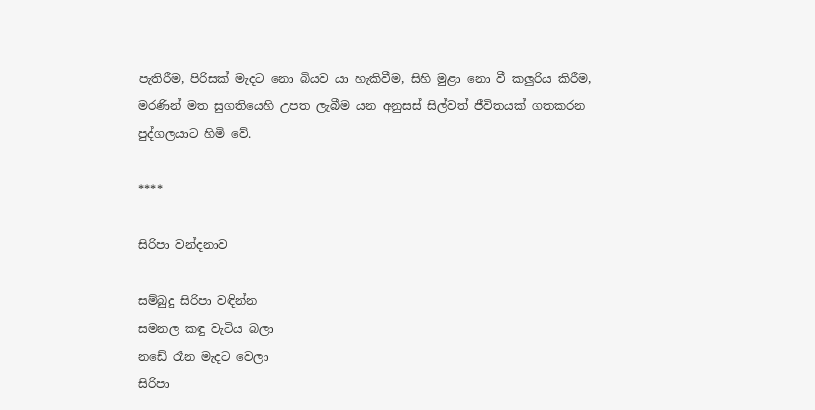පැතිරීම, පිරිසක් මැදට නො බියව යා හැකිවීම, සිහි මුළා නො වී කලුරිය කිරීම, මරණින් මත සුගතියෙහි උපත ලැබීම යන අනුසස් සිල්වත් ජීවිතයක් ගතකරන පුද්ගලයාට හිමි වේ.

****

සිරිපා වන්දනාව

සම්බුදු සිරිපා වඳින්න
සමනල කඳු වැටිය බලා
නඩේ රෑන මැදට වෙලා
සිරිපා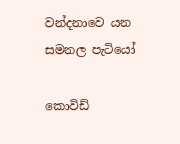වන්දනාවෙ යන
සමනල පැටියෝ

කොවිඩ්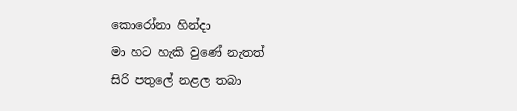කොරෝනා හින්දා
මා හට හැකි වුණේ නැතත්
සිරි පතුලේ නළල තබා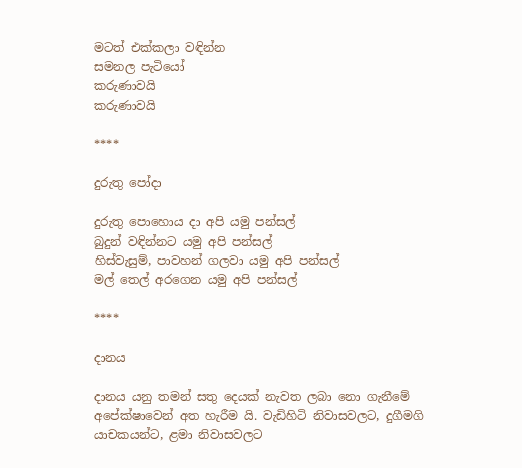මටත් එක්කලා වඳින්න
සමනල පැටියෝ
කරුණාවයි
කරුණාවයි

****

දුරුතු පෝදා

දුරුතු පොහොය දා අපි යමු පන්සල්
බුදුන් වඳින්නට යමු අපි පන්සල්
හිස්වැසුම්, පාවහන් ගලවා යමු අපි පන්සල්
මල් තෙල් අරගෙන යමු අපි පන්සල්

****

දානය

දානය යනු තමන් සතු දෙයක් නැවත ලබා නො ගැනීමේ අපේක්ෂාවෙන් අත හැරීම යි. වැඩිහිටි නිවාසවලට, දුගීමගි යාචකයන්ට, ළමා නිවාසවලට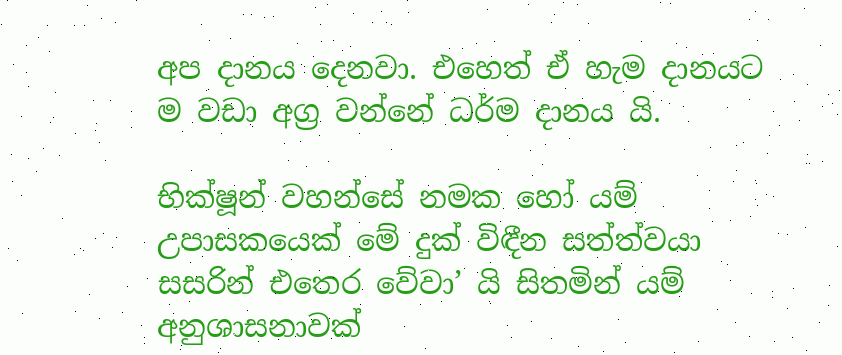අප දානය දෙනවා. එහෙත් ඒ හැම දානයට ම වඩා අග්‍ර වන්නේ ධර්ම දානය යි.

භික්ෂූන් වහන්සේ නමක හෝ යම් උපාසකයෙක් මේ දුක් විඳීන සත්ත්වයා සසරින් එතෙර වේවා’ යි සිතමින් යම් අනුශාසනාවක්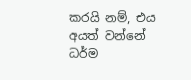කරයි නම්, එය අයත් වන්නේ ධර්ම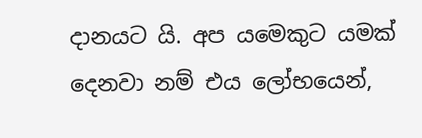දානයට යි. අප යමෙකුට යමක් දෙනවා නම් එය ලෝභයෙන්,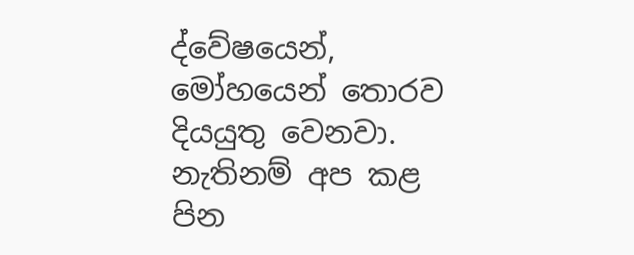ද්වේෂයෙන්, මෝහයෙන් තොරව දියයුතු වෙනවා. නැතිනම් අප කළ පින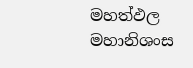මහත්ඵල මහානිශංස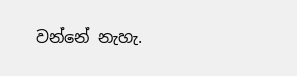වන්නේ නැහැ.